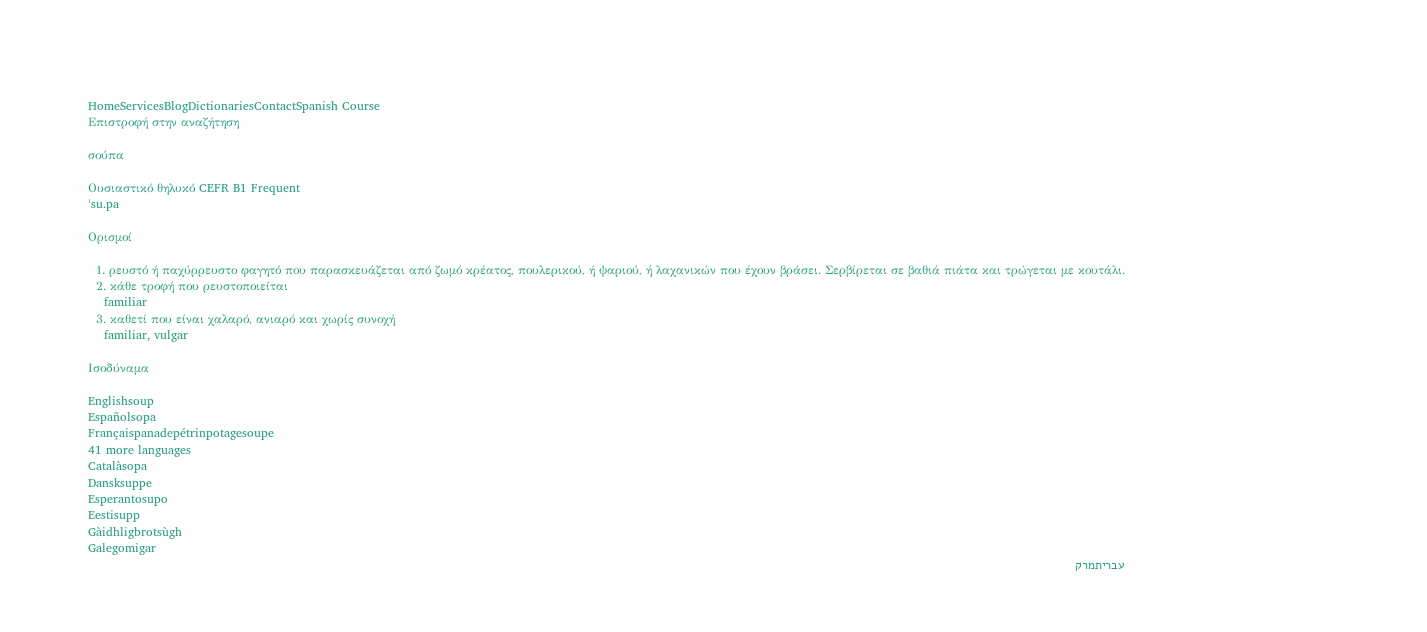HomeServicesBlogDictionariesContactSpanish Course
Επιστροφή στην αναζήτηση

σούπα

Ουσιαστικό θηλυκό CEFR B1 Frequent
ˈsu.pa

Ορισμοί

  1. ρευστό ή παχύρρευστο φαγητό που παρασκευάζεται από ζωμό κρέατος, πουλερικού, ή ψαριού, ή λαχανικών που έχουν βράσει. Σερβίρεται σε βαθιά πιάτα και τρώγεται με κουτάλι.
  2. κάθε τροφή που ρευστοποιείται
    familiar
  3. καθετί που είναι χαλαρό, ανιαρό και χωρίς συνοχή
    familiar, vulgar

Ισοδύναμα

Englishsoup
Españolsopa
Françaispanadepétrinpotagesoupe
41 more languages
Catalàsopa
Dansksuppe
Esperantosupo
Eestisupp
Gàidhligbrotsùgh
Galegomigar
עבריתמרק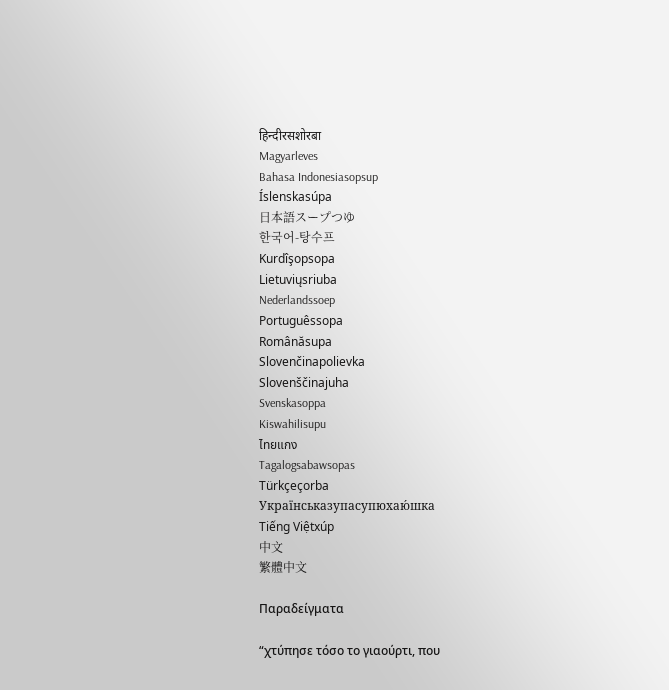हिन्दीरसशोरबा
Magyarleves
Bahasa Indonesiasopsup
Íslenskasúpa
日本語スープつゆ
한국어-탕수프
Kurdîşopsopa
Lietuviųsriuba
Nederlandssoep
Portuguêssopa
Românăsupa
Slovenčinapolievka
Slovenščinajuha
Svenskasoppa
Kiswahilisupu
ไทยแกง
Tagalogsabawsopas
Türkçeçorba
Українськазупасупюхаю́шка
Tiếng Việtxúp
中文
繁體中文

Παραδείγματα

“χτύπησε τόσο το γιαούρτι, που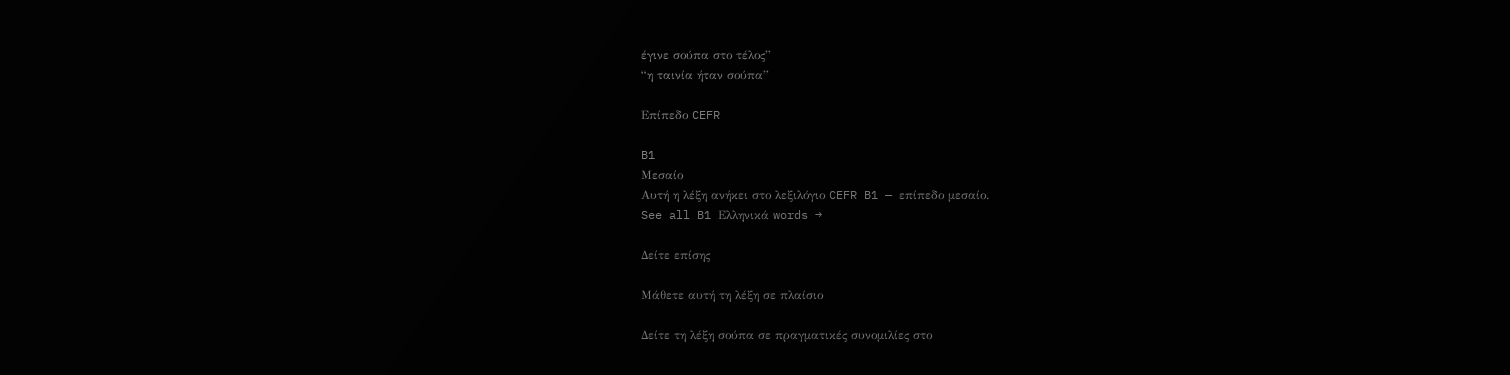έγινε σούπα στο τέλος”
“η ταινία ήταν σούπα”

Επίπεδο CEFR

B1
Μεσαίο
Αυτή η λέξη ανήκει στο λεξιλόγιο CEFR B1 — επίπεδο μεσαίο.
See all B1 Ελληνικά words →

Δείτε επίσης

Μάθετε αυτή τη λέξη σε πλαίσιο

Δείτε τη λέξη σούπα σε πραγματικές συνομιλίες στο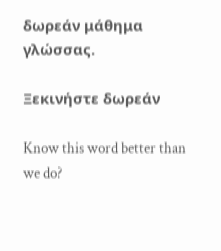δωρεάν μάθημα γλώσσας.

Ξεκινήστε δωρεάν

Know this word better than we do?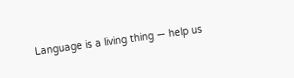Language is a living thing — help us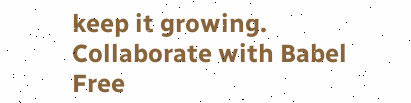keep it growing. Collaborate with Babel Free